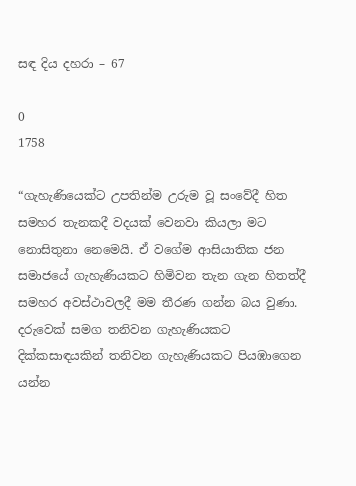සඳ දිය දහරා – 67

0
1758

“ගැහැණියෙක්ට උපතින්ම උරුම වූ සංවේදී හිත සමහර තැනකදී වදයක් වෙනවා කියලා මට නොසිතුනා නෙමෙයි. ඒ වගේම ආසියාතික ජන සමාජයේ ගැහැණියකට හිමිවන තැන ගැන හිතත්දී සමහර අවස්ථාවලදී මම තීරණ ගන්න බය වුණා. දරුවෙක් සමග තනිවන ගැහැණියකට දික්කසාඳයකින් තනිවන ගැහැණියකට පියඹාගෙන  යන්න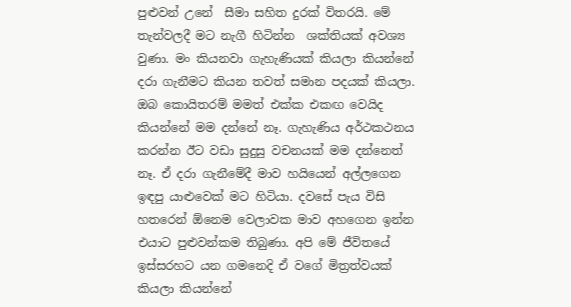පුළුවන් උනේ  සීමා සහිත දුරක් විතරයි. මේ තැන්වලදී මට නැගී හිටින්න  ශක්තියක් අවශ්‍ය වුණා. මං කියනවා ගැහැණියක් කියලා කියන්නේ දරා ගැනීමට කියන තවත් සමාන පදයක් කියලා. ඔබ කොයිතරම් මමත් එක්ක එකඟ වෙයිද කියන්නේ මම දන්නේ නෑ. ගැහැණිය අර්ථකථනය කරන්න ඊට වඩා සුදුසු වචනයක් මම දන්නෙත් නෑ. ඒ දරා ගැනීමේදී මාව හයියෙන් අල්ලගෙන ඉඳපු යාළුවෙක් මට හිටියා. දවසේ පැය විසි හතරෙන් ඕනෙම වෙලාවක මාව අහගෙන ඉන්න එයාට පුළුවන්කම තිබුණා. අපි මේ ජීවිතයේ ඉස්සරහට යන ගමනෙදි ඒ වගේ මිත්‍රත්වයක් කියලා කියන්නේ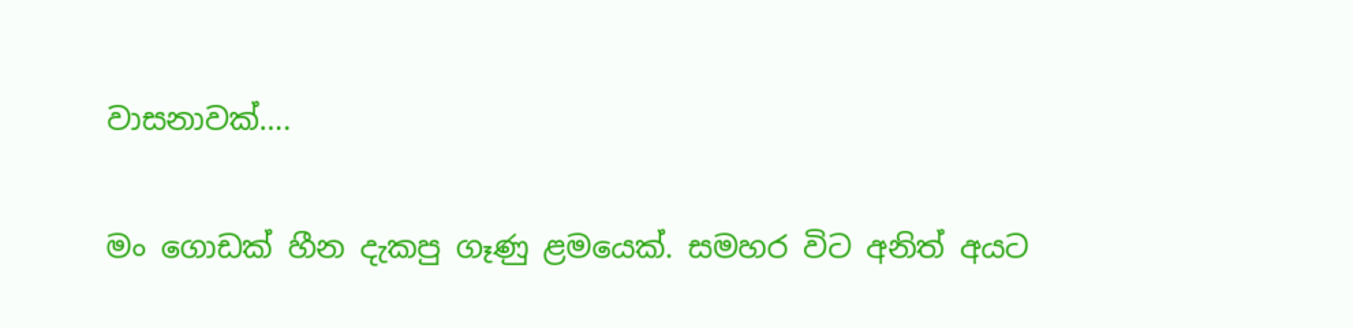වාසනාවක්….

මං ගොඩක් හීන දැකපු ගෑණු ළමයෙක්. සමහර විට අනිත් අයට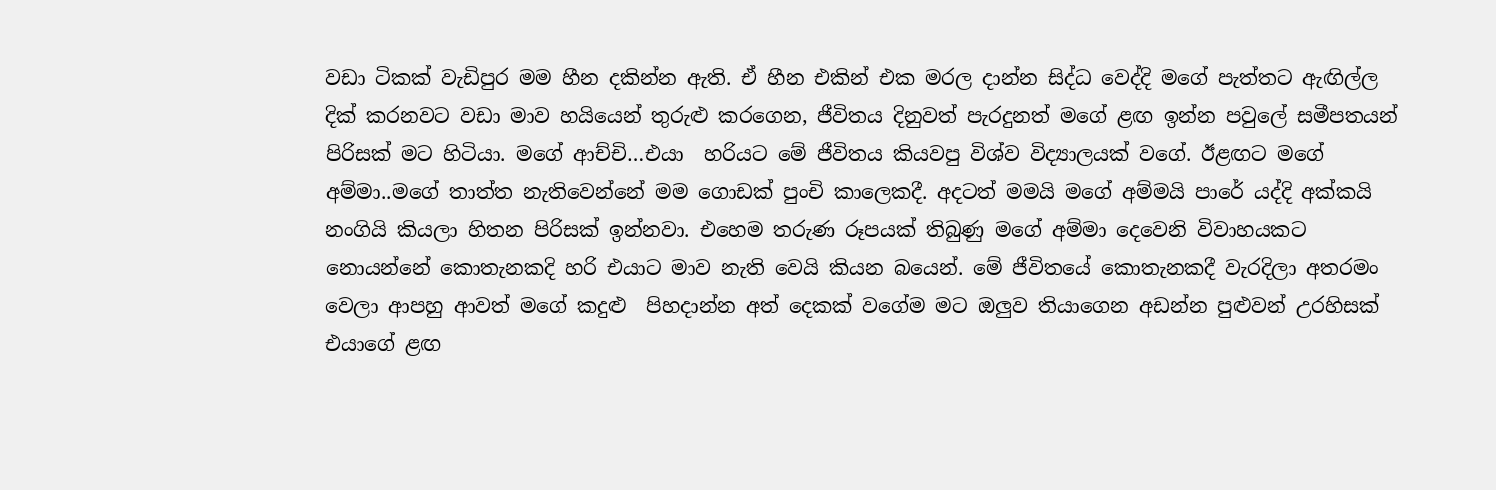වඩා ටිකක් වැඩිපුර මම හීන දකින්න ඇති. ඒ හීන එකින් එක මරල දාන්න සිද්ධ වෙද්දි මගේ පැත්තට ඇඟිල්ල දික් කරනවට වඩා මාව හයියෙන් තුරුළු කරගෙන, ජීවිතය දිනුවත් පැරදුනත් මගේ ළඟ ඉන්න පවුලේ සමීපතයන් පිරිසක් මට හිටියා. මගේ ආච්චි…එයා  හරියට මේ ජීවිතය කියවපු විශ්ව විද්‍යාලයක් වගේ. ඊළඟට මගේ අම්මා..මගේ තාත්ත නැතිවෙන්නේ මම ගොඩක් පුංචි කාලෙකදී. අදටත් මමයි මගේ අම්මයි පාරේ යද්දි අක්කයි නංගියි කියලා හිතන පිරිසක් ඉන්නවා. එහෙම තරුණ රූපයක් තිබුණු මගේ අම්මා දෙවෙනි විවාහයකට නොයන්නේ කොතැනකදි හරි එයාට මාව නැති වෙයි කියන බයෙන්. මේ ජීවිතයේ කොතැනකදී වැරදිලා අතරමං වෙලා ආපහු ආවත් මගේ කදුළු  පිහදාන්න අත් දෙකක් වගේම මට ඔලුව තියාගෙන අඩන්න පුළුවන් උරහිසක් එයාගේ ළඟ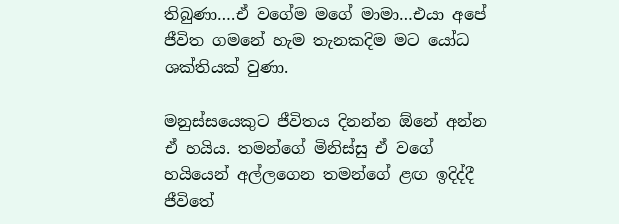තිබුණා….ඒ වගේම මගේ මාමා…එයා අපේ ජීවිත ගමනේ හැම තැනකදිම මට යෝධ ශක්තියක් වුණා.

මනුස්සයෙකුට ජීවිතය දිනන්න ඕනේ අන්න ඒ හයිය. තමන්ගේ මිනිස්සු ඒ වගේ හයියෙන් අල්ලගෙන තමන්ගේ ළඟ ඉදිද්දී ජීවිතේ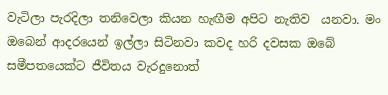වැටිලා පැරදිලා තනිවෙලා කියන හැඟීම අපිට නැතිව  යනවා. මං ඔබෙන් ආදරයෙන් ඉල්ලා සිටිනවා කවද හරි දවසක ඔබේ සමීපතයෙක්ට ජීවිතය වැරදුනොත්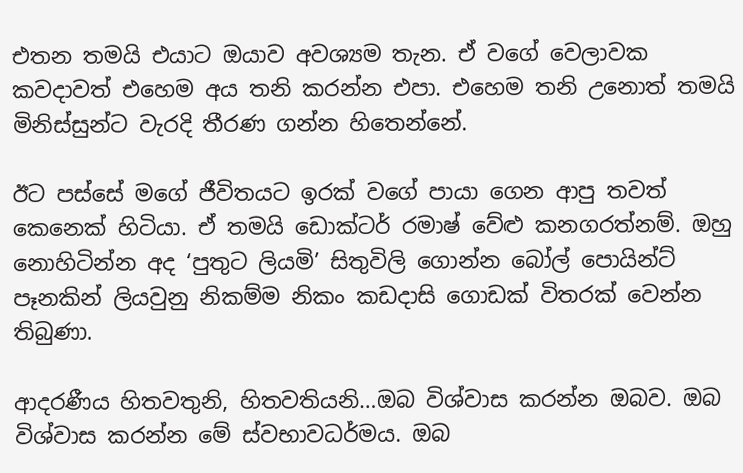එතන තමයි එයාට ඔයාව අවශ්‍යම තැන. ඒ වගේ වෙලාවක කවදාවත් එහෙම අය තනි කරන්න එපා. එහෙම තනි උනොත් තමයි මිනිස්සුන්ට වැරදි තීරණ ගන්න හිතෙන්නේ.

ඊට පස්සේ මගේ ජීවිතයට ඉරක් වගේ පායා ගෙන ආපු තවත් කෙනෙක් හිටියා. ඒ තමයි ඩොක්ටර් රමාෂ් වේළු කනගරත්නම්. ඔහු නොහිටින්න අද ‘පුතුට ලියමි’ සිතුවිලි ගොන්න බෝල් පොයින්ට් පෑනකින් ලියවුනු නිකම්ම නිකං කඩදාසි ගොඩක් විතරක් වෙන්න තිබුණා.

ආදරණීය හිතවතුනි, හිතවතියනි…ඔබ විශ්වාස කරන්න ඔබව. ඔබ විශ්වාස කරන්න මේ ස්වභාවධර්මය. ඔබ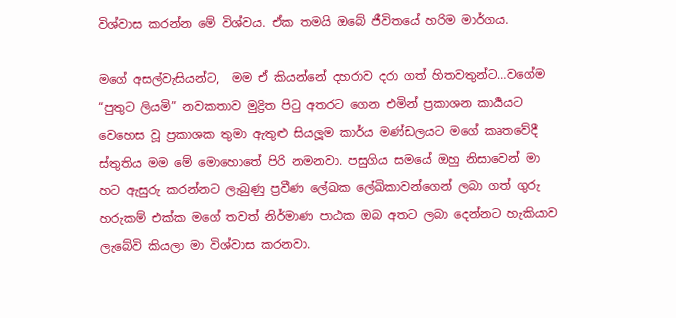විශ්වාස කරන්න මේ විශ්වය. ඒක තමයි ඔබේ ජීවිතයේ හරිම මාර්ගය.

මගේ අසල්වැසියන්ට,  මම ඒ කියන්නේ දහරාව දරා ගත් හිතවතුන්ට…වගේම “පුතුට ලියමි” නවකතාව මුද්‍රිත පිටු අතරට ගෙන එමින් ප්‍රකාශන කාර්‍යයට වෙහෙස වූ ප්‍රකාශක තුමා ඇතුළු සියලූම කාර්ය මණ්ඩලයට මගේ කෘතවේදී ස්තුතිය මම මේ මොහොතේ පිරි නමනවා. පසුගිය සමයේ ඔහු නිසාවෙන් මා හට ඇසුරු කරන්නට ලැබුණු ප්‍රවීණ ලේඛක ලේඛිකාවන්ගෙන් ලබා ගත් ගුරු හරුකම් එක්ක මගේ තවත් නිර්මාණ පාඨක ඔබ අතට ලබා දෙන්නට හැකියාව ලැබේවි කියලා මා විශ්වාස කරනවා.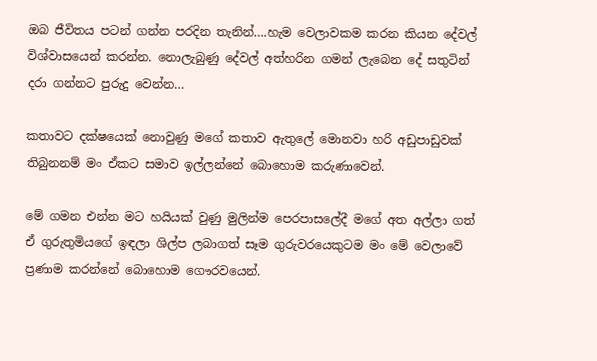ඔබ ජීවිතය පටන් ගන්න පරදින තැනින්….හැම වෙලාවකම කරන කියන දේවල් විශ්වාසයෙන් කරන්න. නොලැබුණු දේවල් අත්හරින ගමන් ලැබෙන දේ සතුටින් දරා ගන්නට පුරුදු වෙන්න…

කතාවට දක්ෂයෙක් නොවුණු මගේ කතාව ඇතුලේ මොනවා හරි අඩුපාඩුවක් තිබුනනම් මං ඒකට සමාව ඉල්ලන්නේ බොහොම කරුණාවෙන්.

මේ ගමන එන්න මට හයියක් වුණු මුලින්ම පෙරපාසලේදී මගේ අත අල්ලා ගත් ඒ ගුරුතුමියගේ ඉඳලා ශිල්ප ලබාගත් සෑම ගුරුවරයෙකුටම මං මේ වෙලාවේ ප්‍රණාම කරන්නේ බොහොම ගෞරවයෙන්.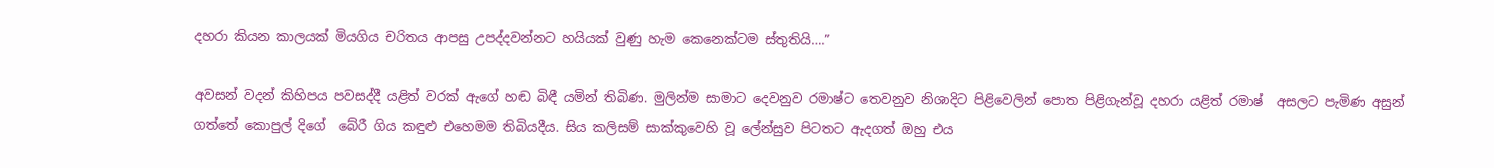දහරා කියන කාලයක් මියගිය චරිතය ආපසු උපද්දවන්නට හයියක් වුණු හැම කෙනෙක්ටම ස්තුතියි….”

අවසන් වදන් කිහිපය පවසද්දී යළිත් වරක් ඇගේ හඬ බිඳී යමින් තිබිණ. මුලින්ම සාමාට දෙවනුව රමාෂ්ට තෙවනුව නිශාදිට පිළිවෙලින් පොත පිළිගැන්වූ දහරා යළිත් රමාෂ්  අසලට පැමිණ අසුන් ගත්තේ කොපුල් දිගේ  බේරී ගිය කඳුළු එහෙමම තිබියදීය. සිය කලිසම් සාක්කුවෙහි වූ ලේන්සුව පිටතට ඇදගත් ඔහු එය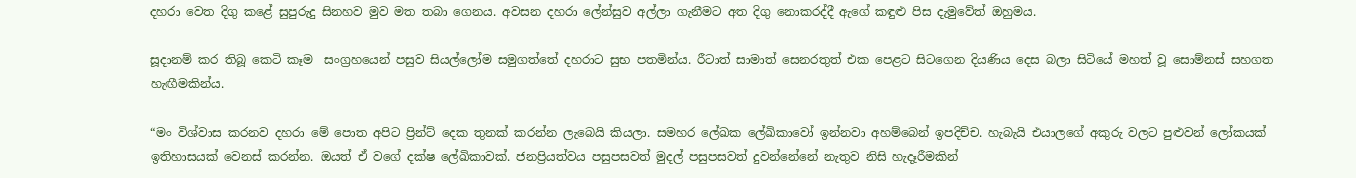දහරා වෙත දිගු කළේ සුපුරුදු සිනහව මුව මත තබා ගෙනය. අවසන දහරා ලේන්සුව අල්ලා ගැනීමට අත දිගු නොකරද්දී ඇගේ කඳුළු පිස දැමුවේත් ඔහුමය.

සූදානම් කර තිබූ කෙටි කෑම  සංග්‍රහයෙන් පසුව සියල්ලෝම සමුගත්තේ දහරාට සුභ පතමින්ය. රීටාත් සාමාත් සෙනරතුත් එක පෙළට සිටගෙන දියණිය දෙස බලා සිටියේ මහත් වූ සොම්නස් සහගත හැඟීමකින්ය.

“මං විශ්වාස කරනව දහරා මේ පොත අපිට ප්‍රින්ට් දෙක තුනක් කරන්න ලැබෙයි කියලා. සමහර ලේඛක ලේඛිකාවෝ ඉන්නවා අහම්බෙන් ඉපදිච්ච. හැබැයි එයාලගේ අකුරු වලට පුළුවන් ලෝකයක් ඉතිහාසයක් වෙනස් කරන්න. ඔයත් ඒ වගේ දක්ෂ ලේඛිකාවක්. ජනප්‍රියත්වය පසුපසවත් මුදල් පසුපසවත් දුවන්නේනේ නැතුව නිසි හැදෑරීමකින්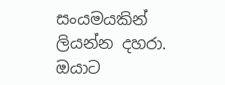සංයමයකින් ලියන්න දහරා. ඔයාට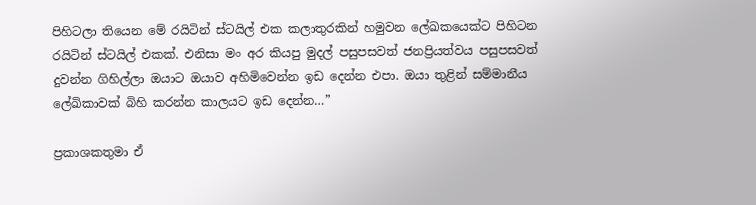පිහිටලා තියෙන මේ රයිටින් ස්ටයිල් එක කලාතුරකින් හමුවන ලේඛකයෙක්ට පිහිටන රයිටින් ස්ටයිල් එකක්. එනිසා මං අර කියපු මුදල් පසුපසවත් ජනප්‍රියත්වය පසුපසවත් දුවන්න ගිහිල්ලා ඔයාට ඔයාව අහිමිවෙන්න ඉඩ දෙන්න එපා. ඔයා තුළින් සම්මානීය ලේඛිකාවක් බිහි කරන්න කාලයට ඉඩ දෙන්න…”

ප්‍රකාශකතුමා ඒ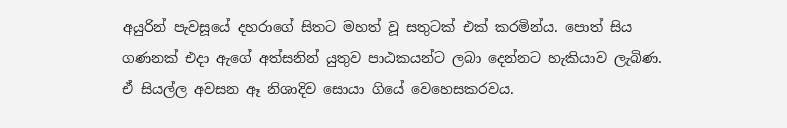අයුරින් පැවසූයේ දහරාගේ සිතට මහත් වූ සතුටක් එක් කරමින්ය. පොත් සිය ගණනක් එදා ඇගේ අත්සනින් යුතුව පාඨකයන්ට ලබා දෙන්නට හැකියාව ලැබිණ. ඒ සියල්ල අවසන ඈ නිශාදිව සොයා ගියේ වෙහෙසකරවය.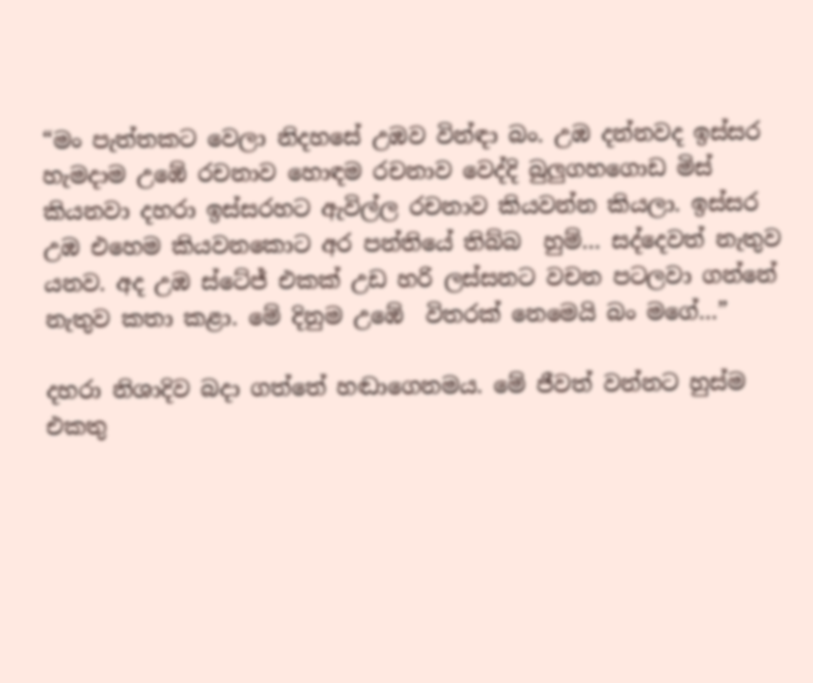“මං පැත්තකට වෙලා නිදහසේ උඹව වින්ඳා බං. උඹ දන්නවද ඉස්සර හැමදාම උඹේ රචනාව හොඳම රචනාව වෙද්දි බුලුගහගොඩ මිස් කියනවා දහරා ඉස්සරහට ඇවිල්ල රචනාව කියවන්න කියලා. ඉස්සර උඹ එහෙම කියවනකොට අර පන්තියේ තිබ්බ  හුම්… සද්දෙවත් නැතුව යනව. අද උඹ ස්ටේජ් එකක් උඩ හරි ලස්සනට වචන පටලවා ගන්නේ නැතුව කතා කළා. මේ දිනුම උඹේ  විතරක් නෙමෙයි බං මගේ…”

දහරා නිශාදිව බදා ගත්තේ හඬාගෙනමය. මේ ජීවත් වන්නට හුස්ම එකතු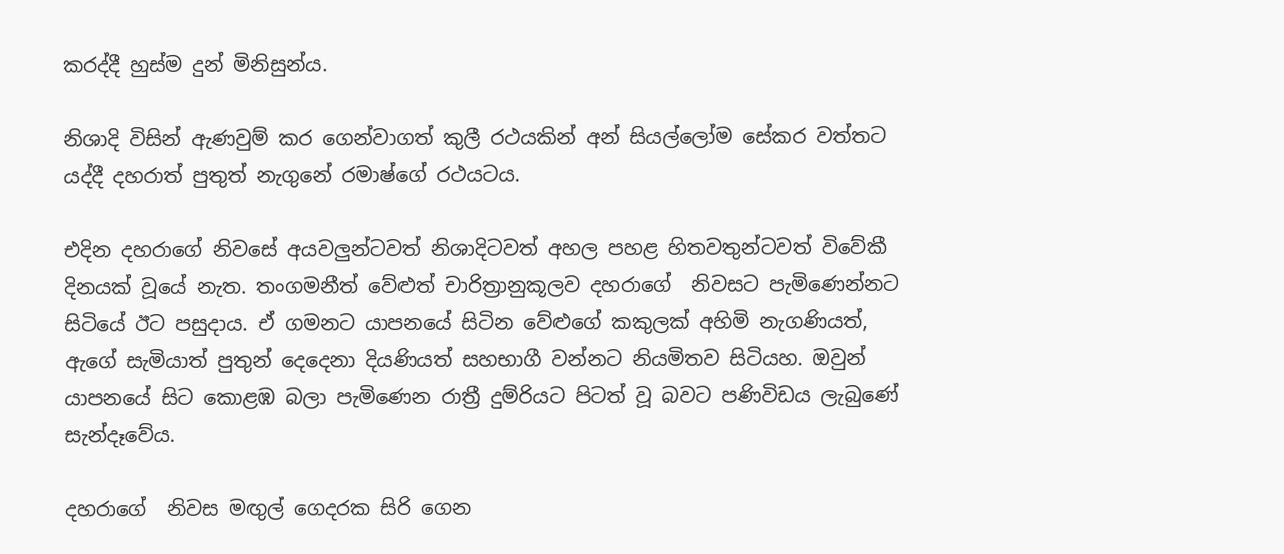කරද්දී හුස්ම දුන් මිනිසුන්ය.

නිශාදි විසින් ඇණවුම් කර ගෙන්වාගත් කුලී රථයකින් අන් සියල්ලෝම සේකර වත්තට යද්දී දහරාත් පුතුත් නැගුනේ රමාෂ්ගේ රථයටය.

එදින දහරාගේ නිවසේ අයවලුන්ටවත් නිශාදිටවත් අහල පහළ හිතවතුන්ටවත් විවේකී දිනයක් වූයේ නැත. තංගමනීත් වේළුත් චාරිත්‍රානුකූලව දහරාගේ  නිවසට පැමිණෙන්නට සිටියේ ඊට පසුදාය. ඒ ගමනට යාපනයේ සිටින වේළුගේ කකුලක් අහිමි නැගණියත්, ඇගේ සැමියාත් පුතුන් දෙදෙනා දියණියත් සහභාගී වන්නට නියමිතව සිටියහ. ඔවුන් යාපනයේ සිට කොළඹ බලා පැමිණෙන රාත්‍රී දුම්රියට පිටත් වූ බවට පණිවිඩය ලැබුණේ සැන්දෑවේය.

දහරාගේ  නිවස මඟුල් ගෙදරක සිරි ගෙන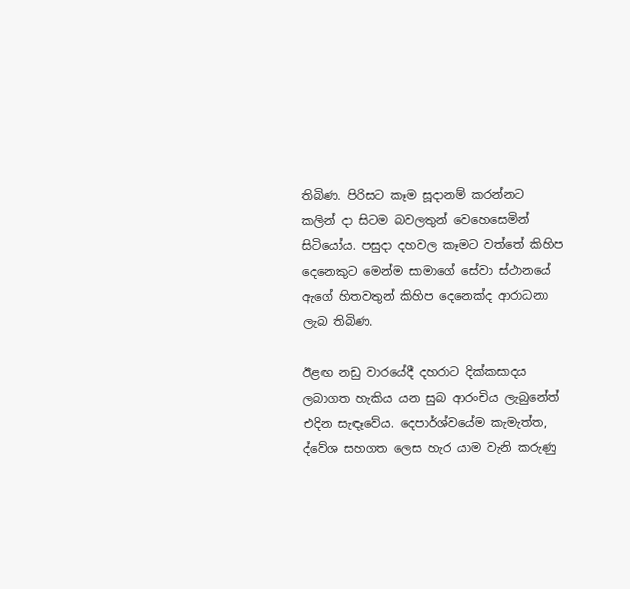තිබිණ. පිරිසට කෑම සූදානම් කරන්නට කලින් දා සිටම බවලතුන් වෙහෙසෙමින් සිටියෝය. පසුදා දහවල කෑමට වත්තේ කිහිප දෙනෙකුට මෙන්ම සාමාගේ සේවා ස්ථානයේ ඇගේ හිතවතුන් කිහිප දෙනෙක්ද ආරාධනා ලැබ තිබිණ.

ඊළඟ නඩු වාරයේදී දහරාට දික්කසාදය ලබාගත හැකිය යන සුබ ආරංචිය ලැබුනේත් එදින සැඳෑවේය. දෙපාර්ශ්වයේම කැමැත්ත,  ද්වේශ සහගත ලෙස හැර යාම වැනි කරුණු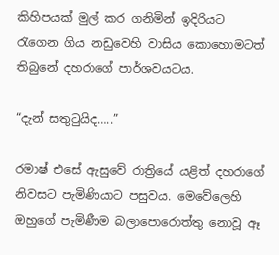කිහිපයක් මුල් කර ගනිමින් ඉදිරියට රැගෙන ගිය නඩුවෙහි වාසිය කොහොමටත් තිබුනේ දහරාගේ පාර්ශවයටය.

“දැන් සතුටුයිද…..”

රමාෂ් එසේ ඇසුවේ රාත්‍රියේ යළිත් දහරාගේ නිවසට පැමිණියාට පසුවය. මෙවේලෙහි ඔහුගේ පැමිණීම බලාපොරොත්තු නොවූ ඈ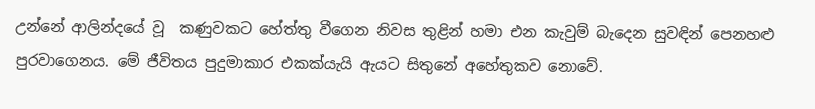උන්නේ ආලින්දයේ වූ  කණුවකට හේත්තු වීගෙන නිවස තුළින් හමා එන කැවුම් බැදෙන සුවඳින් පෙනහළු පුරවාගෙනය. මේ ජීවිතය පුදුමාකාර එකක්යැයි ඇයට සිතුනේ අහේතුකව නොවේ.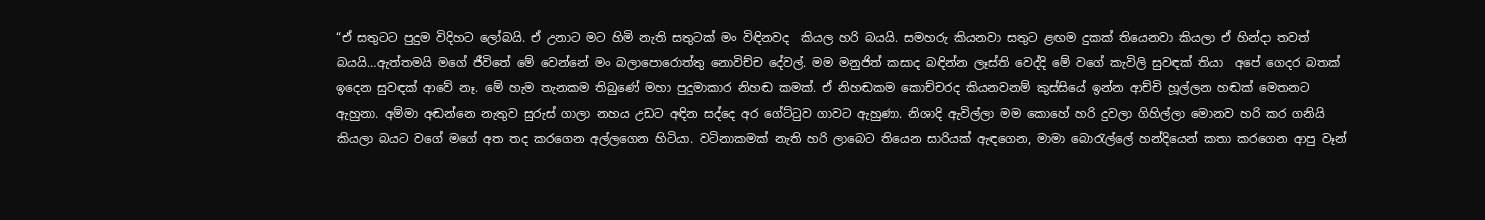“ඒ සතුටට පුදුම විදිහට ලෝබයි. ඒ උනාට මට හිමි නැති සතුටක් මං විඳිනවද  කියල හරි බයයි. සමහරු කියනවා සතුට ළඟම දුකක් තියෙනවා කියලා ඒ හින්දා තවත් බයයි…ඇත්තමයි මගේ ජීවිතේ මේ වෙන්නේ මං බලාපොරොත්තු නොවිච්ච දේවල්. මම මනුජිත් කසාද බඳින්න ලෑස්ති වෙද්දි මේ වගේ කැවිලි සුවඳක් තියා  අපේ ගෙදර බතක් ඉදෙන සුවඳක් ආවේ නෑ. මේ හැම තැනකම තිබුණේ මහා පුදුමාකාර නිහඬ කමක්. ඒ නිහඬකම කොච්චරද කියනවනම් කුස්සියේ ඉන්න ආච්චි හූල්ලන හඬක් මෙතනට ඇහුනා. අම්මා අඬන්නෙ නැතුව සුරුස් ගාලා නහය උඩට අඳින සද්දෙ අර ගේට්ටුව ගාවට ඇහුණා. නිශාදි ඇවිල්ලා මම කොහේ හරි දුවලා ගිහිල්ලා මොනව හරි කර ගනියි  කියලා බයට වගේ මගේ අත තද කරගෙන අල්ලගෙන හිටියා. වටිනාකමක් නැති හරි ලාබෙට තියෙන සාරියක් ඇඳගෙන, මාමා බොරැල්ලේ හන්දියෙන් කතා කරගෙන ආපු වෑන්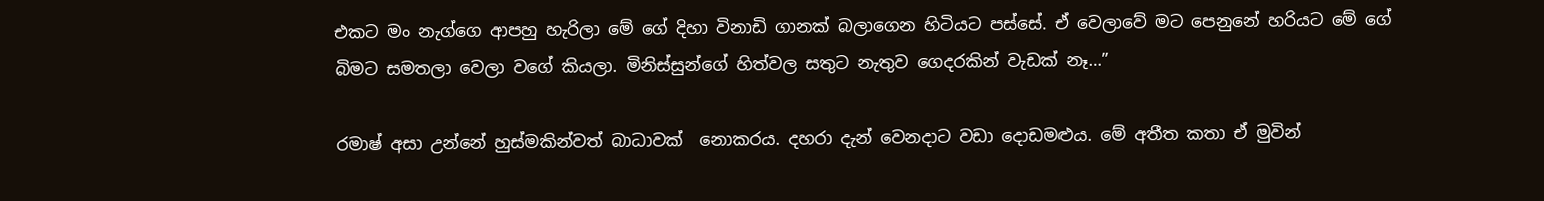එකට මං නැග්ගෙ ආපහු හැරිලා මේ ගේ දිහා විනාඩි ගානක් බලාගෙන හිටියට පස්සේ. ඒ වෙලාවේ මට පෙනුනේ හරියට මේ ගේ බිමට සමතලා වෙලා වගේ කියලා. මිනිස්සුන්ගේ හිත්වල සතුට නැතුව ගෙදරකින් වැඩක් නෑ…”

රමාෂ් අසා උන්නේ හුස්මකින්වත් බාධාවක්  නොකරය. දහරා දැන් වෙනදාට වඩා දොඩමළුය. මේ අතීත කතා ඒ මුවින්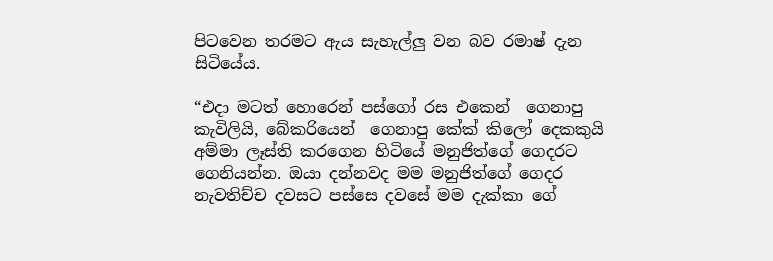පිටවෙන තරමට ඇය සැහැල්ලු වන බව රමාෂ් දැන සිටියේය.

“එදා මටත් හොරෙන් පස්ගෝ රස එකෙන්  ගෙනාපු කැවිලියි, බේකරියෙන්  ගෙනාපු කේක් කිලෝ දෙකකුයි අම්මා ලෑස්ති කරගෙන හිටියේ මනුජිත්ගේ ගෙදරට ගෙනියන්න. ඔයා දන්නවද මම මනුජිත්ගේ ගෙදර නැවතිච්ච දවසට පස්සෙ දවසේ මම දැක්කා ගේ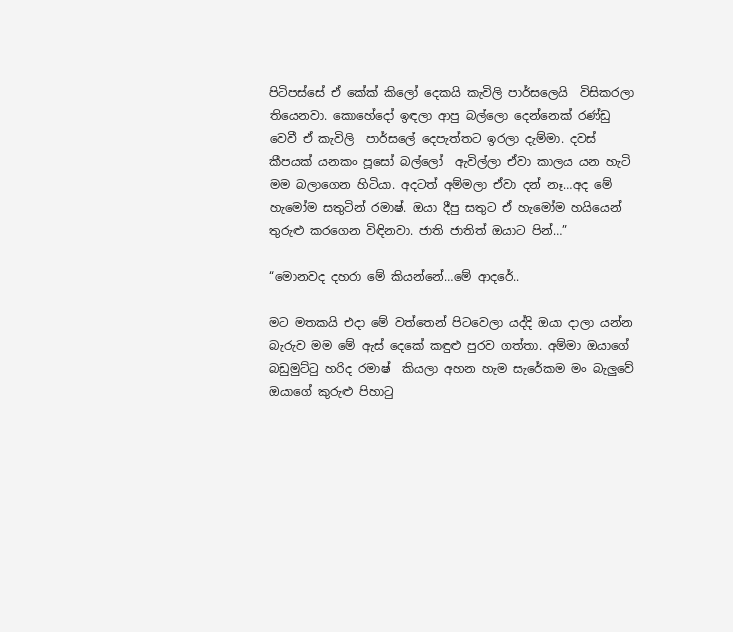පිටිපස්සේ ඒ කේක් කිලෝ දෙකයි කැවිලි පාර්සලෙයි  විසිකරලා තියෙනවා. කොහේදෝ ඉඳලා ආපු බල්ලො දෙන්නෙක් රණ්ඩු වෙවී ඒ කැවිලි  පාර්සලේ දෙපැත්තට ඉරලා දැම්මා. දවස් කීපයක් යනකං පූසෝ බල්ලෝ  ඇවිල්ලා ඒවා කාලය යන හැටි මම බලාගෙන හිටියා. අදටත් අම්මලා ඒවා දන් නෑ…අද මේ හැමෝම සතුටින් රමාෂ්. ඔයා දීපු සතුට ඒ හැමෝම හයියෙන් තුරුළු කරගෙන විඳිනවා. ජාති ජාතිත් ඔයාට පින්…”

“මොනවද දහරා මේ කියන්නේ…මේ ආදරේ..

මට මතකයි එදා මේ වත්තෙන් පිටවෙලා යද්දි ඔයා දාලා යන්න බැරුව මම මේ ඇස් දෙකේ කඳුළු පුරව ගත්තා. අම්මා ඔයාගේ බඩුමුට්ටු හරිද රමාෂ්  කියලා අහන හැම සැරේකම මං බැලුවේ ඔයාගේ කුරුළු පිහාටු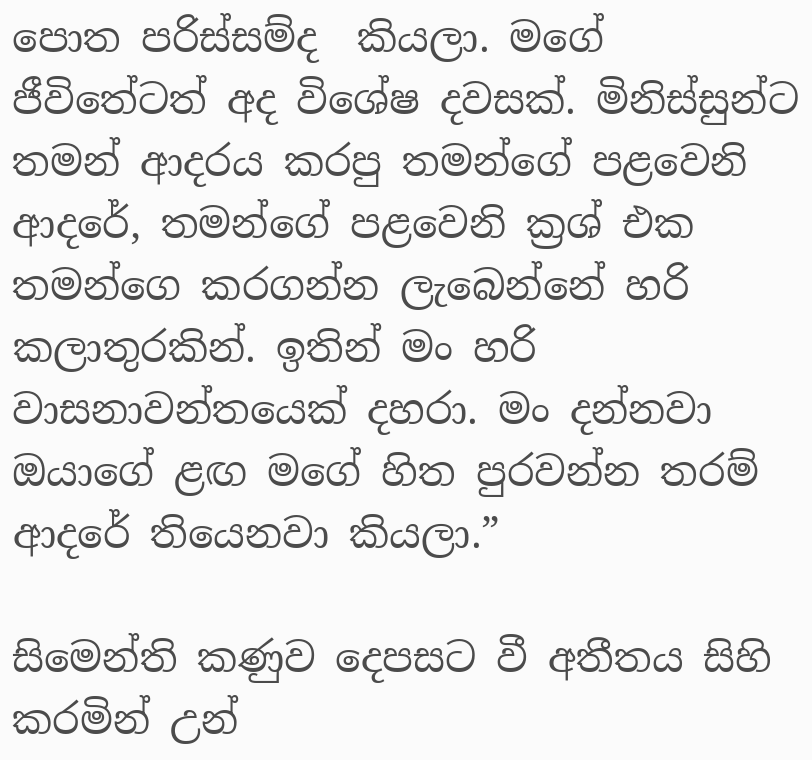පොත පරිස්සම්ද  කියලා. මගේ ජීවිතේටත් අද විශේෂ දවසක්. මිනිස්සුන්ට තමන් ආදරය කරපු තමන්ගේ පළවෙනි ආදරේ, තමන්ගේ පළවෙනි ක්‍රශ් එක තමන්ගෙ කරගන්න ලැබෙන්නේ හරි කලාතුරකින්. ඉතින් මං හරි වාසනාවන්තයෙක් දහරා. මං දන්නවා ඔයාගේ ළඟ මගේ හිත පුරවන්න තරම් ආදරේ තියෙනවා කියලා.”

සිමෙන්ති කණුව දෙපසට වී අතීතය සිහි කරමින් උන්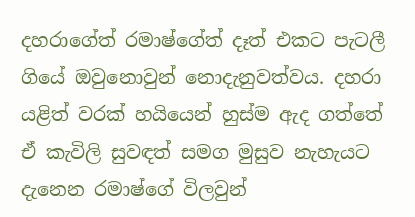දහරාගේත් රමාෂ්ගේත් දෑත් එකට පැටලී ගියේ ඔවුනොවුන් නොදැනුවත්වය. දහරා යළිත් වරක් හයියෙන් හුස්ම ඇද ගත්තේ ඒ කැවිලි සුවඳත් සමග මුසුව නැහැයට දැනෙන රමාෂ්ගේ විලවුන්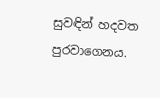සුවඳින් හදවත පුරවාගෙනය.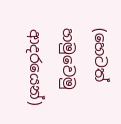(හෙටත් හමුවෙමු ආදරයෙන්)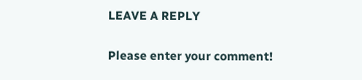LEAVE A REPLY

Please enter your comment!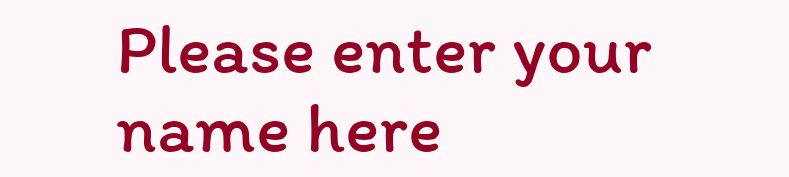Please enter your name here